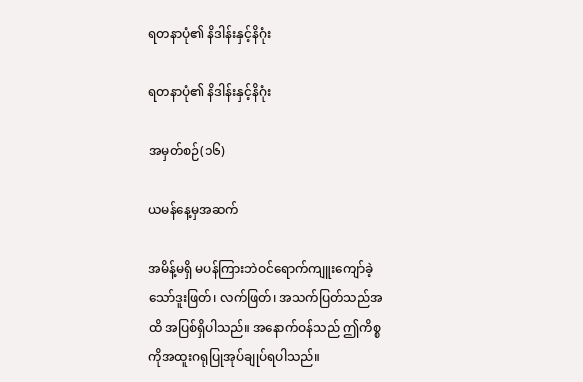ရတနာပုံ၏ နိဒါန်းနှင့်နိဂုံး

ရတနာပုံ၏ နိဒါန်းနှင့်နိဂုံး

အမှတ်စဉ်(၁၆)

ယမန်နေ့မှအဆက်

အမိန့်မရှိ မပန်ကြားဘဲဝင်ရောက်ကျူးကျော်ခဲ့သော်ဒူးဖြတ်၊ လက်ဖြတ်၊ အသက်ပြတ်သည်အထိ အပြစ်ရှိပါသည်။ အနောက်ဝန်သည် ဤကိစ္စကိုအထူးဂရုပြုအုပ်ချုပ်ရပါသည်။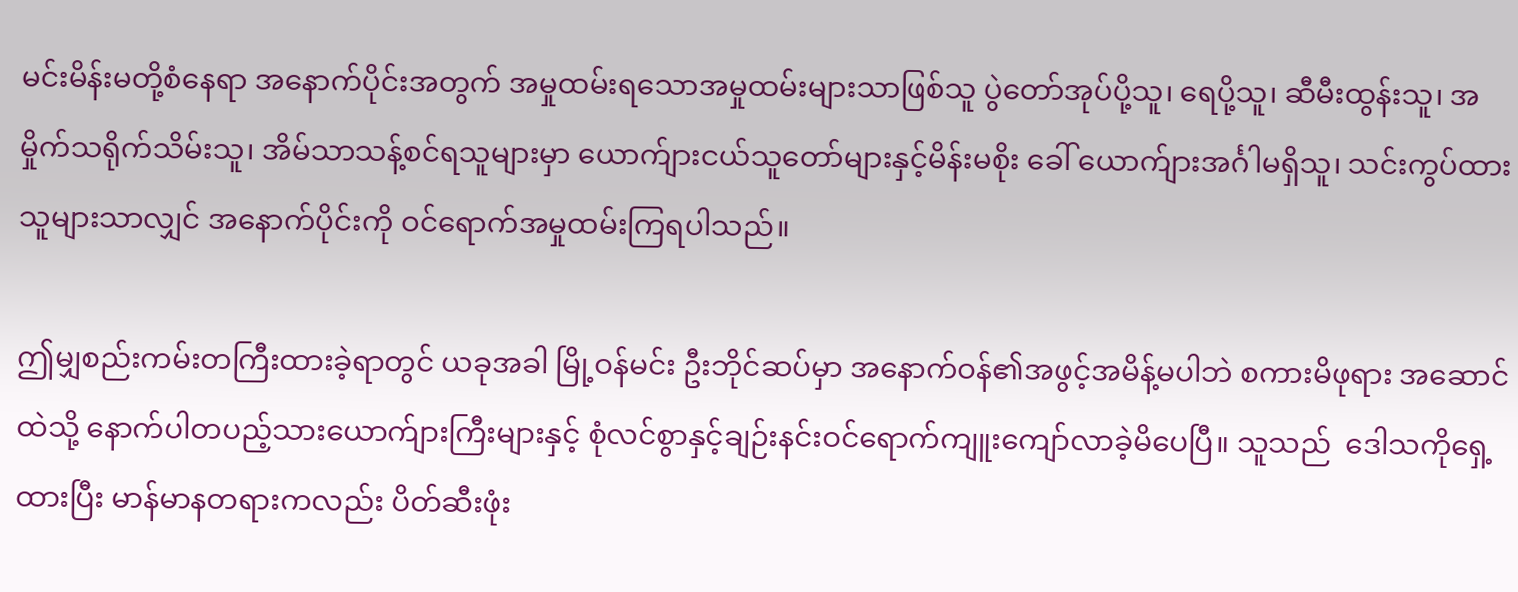မင်းမိန်းမတို့စံနေရာ အနောက်ပိုင်းအတွက် အမှုထမ်းရသောအမှုထမ်းများသာဖြစ်သူ ပွဲတော်အုပ်ပို့သူ၊ ရေပို့သူ၊ ဆီမီးထွန်းသူ၊ အမှိုက်သရိုက်သိမ်းသူ၊ အိမ်သာသန့်စင်ရသူများမှာ ယောက်ျားငယ်သူတော်များနှင့်မိန်းမစိုး ခေါ် ယောက်ျားအင်္ဂါမရှိသူ၊ သင်းကွပ်ထားသူများသာလျှင် အနောက်ပိုင်းကို ဝင်ရောက်အမှုထမ်းကြရပါသည်။

ဤမျှစည်းကမ်းတကြီးထားခဲ့ရာတွင် ယခုအခါ မြို့ဝန်မင်း ဦးဘိုင်ဆပ်မှာ အနောက်ဝန်၏အဖွင့်အမိန့်မပါဘဲ စကားမိဖုရား အဆောင်ထဲသို့ နောက်ပါတပည့်သားယောက်ျားကြီးများနှင့် စုံလင်စွာနှင့်ချဉ်းနင်းဝင်ရောက်ကျူးကျော်လာခဲ့မိပေပြီ။ သူသည်  ဒေါသကိုရှေ့ထားပြီး မာန်မာနတရားကလည်း ပိတ်ဆီးဖုံး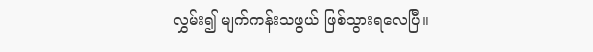လွှမ်း၍ မျက်ကန်းသဖွယ် ဖြစ်သွားရလေပြီ။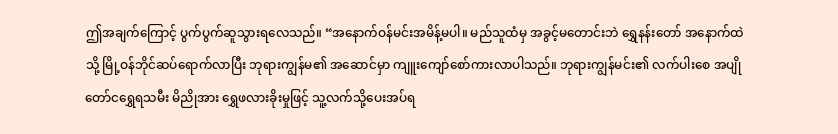ဤအချက်ကြောင့် ပွက်ပွက်ဆူသွားရလေသည်။ “အနောက်ဝန်မင်းအမိန့်မပါ။ မည်သူထံမှ အခွင့်မတောင်းဘဲ ရွှေနန်းတော် အနောက်ထဲသို့ မြို့ဝန်ဘိုင်ဆပ်ရောက်လာပြီး ဘုရားကျွန်မ၏ အဆောင်မှာ ကျူးကျော်စော်ကားလာပါသည်။ ဘုရားကျွန်မင်း၏ လက်ပါးစေ အပျိုတော်ငရွှေရသမီး မိညိုအား ရွှေဖလားခိုးမှုဖြင့် သူ့လက်သို့ပေးအပ်ရ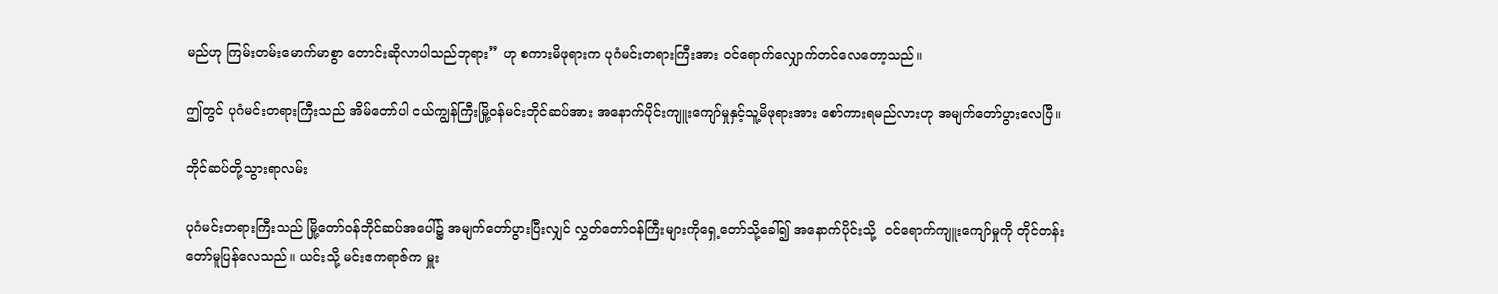မည်ဟု ကြမ်းတမ်းမောက်မာစွာ တောင်းဆိုလာပါသည်ဘုရား” ဟု စကားမိဖုရားက ပုဂံမင်းတရားကြီးအား ဝင်ရောက်လျှောက်တင်လေတော့သည်။

ဤတွင် ပုဂံမင်းတရားကြီးသည် အိမ်တော်ပါ ငယ်ကျွန်ကြီးမြို့ဝန်မင်းဘိုင်ဆပ်အား အနောက်ပိုင်းကျူးကျော်မှုနှင့်သူ့မိဖုရားအား စော်ကားရမည်လားဟု အမျက်တော်ပွားလေပြီ။

ဘိုင်ဆပ်တို့သွားရာလမ်း

ပုဂံမင်းတရားကြီးသည် မြို့တော်ဝန်ဘိုင်ဆပ်အပေါ်၌ အမျက်တော်ပွားပြီးလျှင် လွှတ်တော်ဝန်ကြီးများကိုရှေ့တော်သို့ခေါ်၍ အနောက်ပိုင်းသို့  ဝင်ရောက်ကျူးကျော်မှုကို တိုင်တန်းတော်မူပြန်လေသည်။ ယင်းသို့ မင်းဧကရာဇ်က မှူး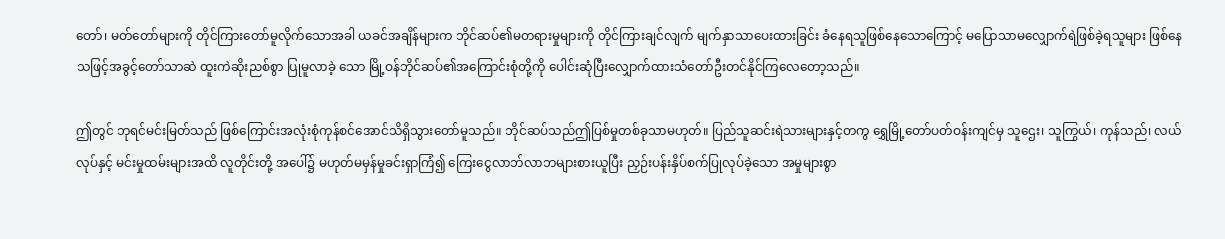တော်၊ မတ်တော်များကို တိုင်ကြားတော်မူလိုက်သောအခါ ယခင်အချိန်များက ဘိုင်ဆပ်၏မတရားမှုများကို တိုင်ကြားချင်လျက် မျက်နှာသာပေးထားခြင်း ခံနေရသူဖြစ်နေသောကြောင့် မပြောသာမလျှောက်ရဲဖြစ်ခဲ့ရသူများ ဖြစ်နေသဖြင့်အခွင့်တော်သာဆဲ ထူးကဲဆိုးညစ်စွာ ပြုမူလာခဲ့ သော မြို့ဝန်ဘိုင်ဆပ်၏အကြောင်းစုံတို့ကို ပေါင်းဆုံပြီးလျှောက်ထားသံတော်ဦးတင်နိုင်ကြလေတော့သည်။

ဤတွင် ဘုရင်မင်းမြတ်သည် ဖြစ်ကြောင်းအလုံးစုံကုန်စင်အောင်သိရှိသွားတော်မူသည်။ ဘိုင်ဆပ်သည်ဤပြစ်မှုတစ်ခုသာမဟုတ်။ ပြည်သူဆင်းရဲသားများနှင့်တကွ ရွှေမြို့တော်ပတ်ဝန်းကျင်မှ သူဌေး၊ သူကြွယ်၊ ကုန်သည်၊ လယ်လုပ်နှင့် မင်းမှုထမ်းများအထိ လူတိုင်းတို့ အပေါ်၌ မဟုတ်မမှန်မှုခင်းရှာကြံ၍ ကြေးငွေလာဘ်လာဘများစားယူပြီး ညှဉ်းပန်းနှိပ်စက်ပြုလုပ်ခဲ့သော အမှုများစွာ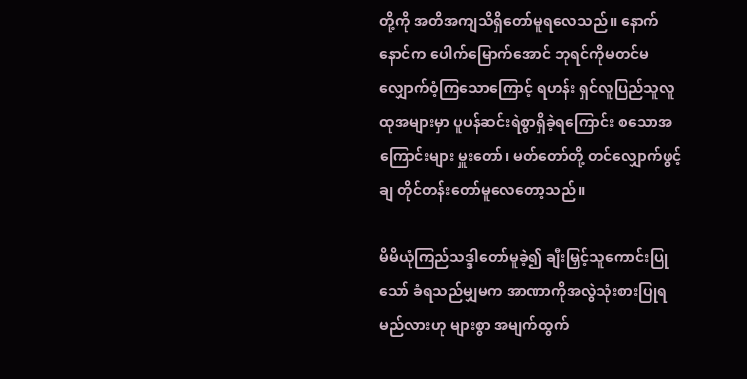တို့ကို အတိအကျသိရှိတော်မူရလေသည်။ နောက်နောင်က ပေါက်မြောက်အောင် ဘုရင်ကိုမတင်မလျှောက်ဝံ့ကြသောကြောင့် ရဟန်း ရှင်လူပြည်သူလူထုအများမှာ ပူပန်ဆင်းရဲစွာရှိခဲ့ရကြောင်း စသောအကြောင်းများ မှူးတော်၊ မတ်တော်တို့ တင်လျှောက်ဖွင့်ချ တိုင်တန်းတော်မူလေတော့သည်။

မိမိယုံကြည်သဒ္ဒါတော်မူခဲ့၍ ချီးမြှင့်သူကောင်းပြုသော် ခံရသည်မျှမက အာဏာကိုအလွဲသုံးစားပြုရမည်လားဟု များစွာ အမျက်ထွက်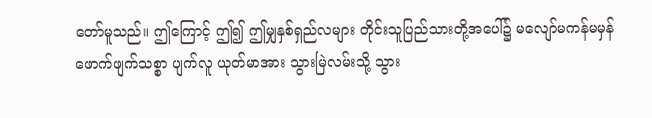တော်မူသည်။ ဤကြောင့် ဤ၍ ဤမျှနှစ်ရှည်လများ တိုင်းသူပြည်သားတို့အပေါ်၌ မလျော်မကန်မမှန် ဖောက်ဖျက်သစ္စာ ပျက်လူ ယုတ်မာအား သွားမြဲလမ်းသို့ သွား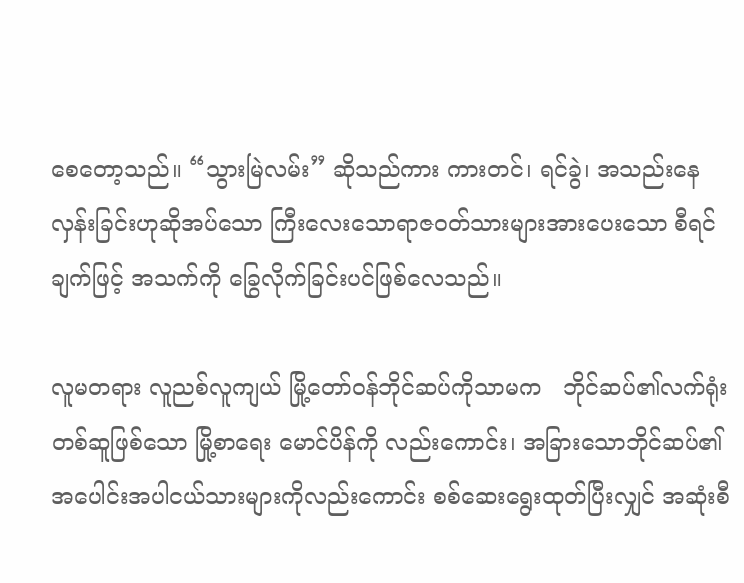စေတော့သည်။ “သွားမြဲလမ်း” ဆိုသည်ကား ကားတင်၊ ရင်ခွဲ၊ အသည်းနေလှန်းခြင်းဟုဆိုအပ်သော ကြီးလေးသောရာဇဝတ်သားများအားပေးသော စီရင်ချက်ဖြင့် အသက်ကို ခြွေလိုက်ခြင်းပင်ဖြစ်လေသည်။

လူမတရား လူညစ်လူကျယ် မြို့တော်ဝန်ဘိုင်ဆပ်ကိုသာမက   ဘိုင်ဆပ်၏လက်ရုံးတစ်ဆူဖြစ်သော မြို့စာရေး မောင်ပိန်ကို လည်းကောင်း၊ အခြားသောဘိုင်ဆပ်၏အပေါင်းအပါငယ်သားများကိုလည်းကောင်း စစ်ဆေးရွေးထုတ်ပြီးလျှင် အဆုံးစီ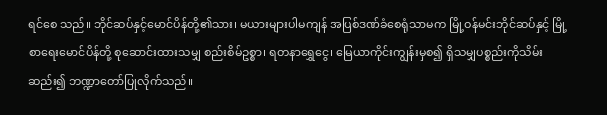ရင်စေ သည်။ ဘိုင်ဆပ်နှင့်မောင်ပိန်တို့၏သား၊ မယားများပါမကျန် အပြစ်ဒဏ်ခံစေရုံသာမက မြို့ဝန်မင်းဘိုင်ဆပ်နှင့် မြို့စာရေးမောင်ပိန်တို့ စုဆောင်းထားသမျှ စည်းစိမ်ဥစ္စာ၊ ရတနာရွှေငွေ၊ မြေယာကိုင်းကျွန်းမှစ၍ ရှိသမျှပစ္စည်းကိုသိမ်းဆည်း၍ ဘဏ္ဍာတော်ပြုလိုက်သည်။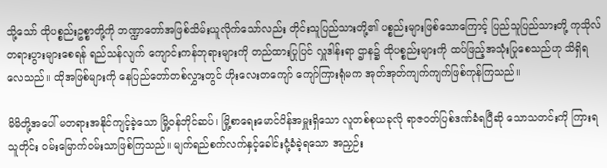သို့သော် ထိုပစ္စည်းဥစ္စာတို့ကို ဘဏ္ဍာတော်အဖြစ်သိမ်းယူလိုက်သော်လည်း တိုင်းသူပြည်သားတို့၏ ပစ္စည်းများဖြစ်သောကြောင့် ပြည်သူပြည်သားတို့ ကုသိုလ်တရားပွားများစေရန် ရည်သန်လျက် ကျောင်းကန်ဘုရားများကို တည်ထားပြုပြင် လှူဒါန်းရာ ဌာန၌ ထိုပစ္စည်းများကို ထပ်ဖြည့်အသုံးပြုစေသည်ဟု သိရှိရလေသည်။ ထိုအဖြစ်များကို နေပြည်တော်တစ်လွှားတွင် ဟိုးလေးတကျော် ကျော်ကြားရုံမက အုတ်အုတ်ကျက်ကျက်ဖြစ်ကုန်ကြသည်။

မိမိတို့အပေါ် မတရားအနိုင်ကျင့်ခဲ့သော မြို့ဝန်ဘိုင်ဆပ်၊ မြို့စာရေးမောင်ပိန်အမှူးရှိသော လူတစ်စုယခုလို ရာဇဝတ်ပြစ်ဒဏ်ခံရပြီဆို သောသတင်းကို ကြားရသူတိုင်း ဝမ်းမြောက်ဝမ်းသာဖြစ်ကြသည်။ မျက်ရည်စက်လက်နှင့်ခေါင်းငုံ့ခံခဲ့ရသော အညှဉ်း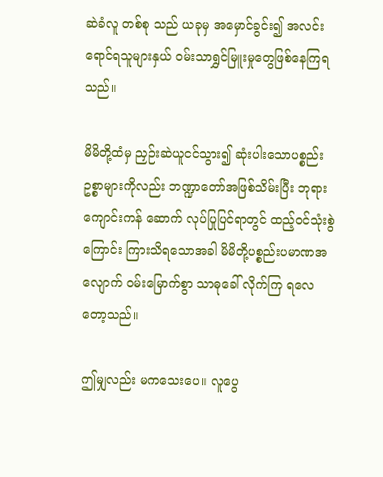ဆဲခံလူ တစ်စု သည် ယခုမှ အမှောင်ခွင်း၍ အလင်းရောင်ရသူများနှယ် ဝမ်းသာရွှင်မြူးမှုတွေဖြစ်နေကြရသည်။

မိမိတို့ထံမှ ညှဉ်းဆဲယူငင်သွား၍ ဆုံးပါးသောပစ္စည်းဥစ္စာများကိုလည်း ဘဏ္ဍာတော်အဖြစ်သိမ်းပြီး ဘုရားကျောင်းကန် ဆောက် လုပ်ပြုပြင်ရာတွင် ထည့်ဝင်သုံးစွဲကြောင်း ကြားသိရသောအခါ မိမိတို့ပစ္စည်းပမာဏအလျောက် ဝမ်းမြောက်စွာ သာဓုခေါ် လိုက်ကြ ရလေတော့သည်။

ဤမျှလည်း မကသေးပေ။ လူပွေ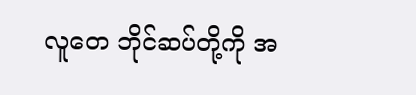လူတေ ဘိုင်ဆပ်တို့ကို အ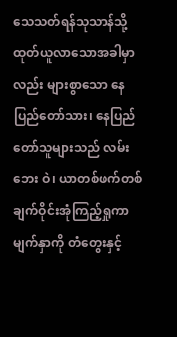သေသတ်ရန်သုသာန်သို့ထုတ်ယူလာသောအခါမှာလည်း များစွာသော နေပြည်တော်သား၊ နေပြည်တော်သူများသည် လမ်းဘေး ဝဲ၊ ယာတစ်ဖက်တစ်ချက်ဝိုင်းအုံကြည့်ရှုကာ မျက်နှာကို တံတွေးနှင့်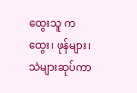ထွေးသူ ကထွေး၊ ဖုန်များ၊ သဲများဆုပ်ကာ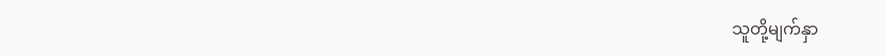သူတို့မျက်နှာ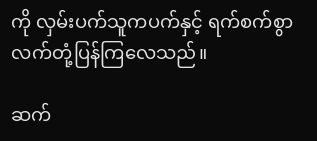ကို လှမ်းပက်သူကပက်နှင့် ရက်စက်စွာ လက်တုံ့ပြန်ကြလေသည်။

ဆက်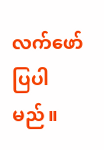လက်ဖော်ပြပါမည်။